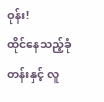ဝုန်း!
ထိုင်နေသည့်ခုံတန်းနှင့် လူ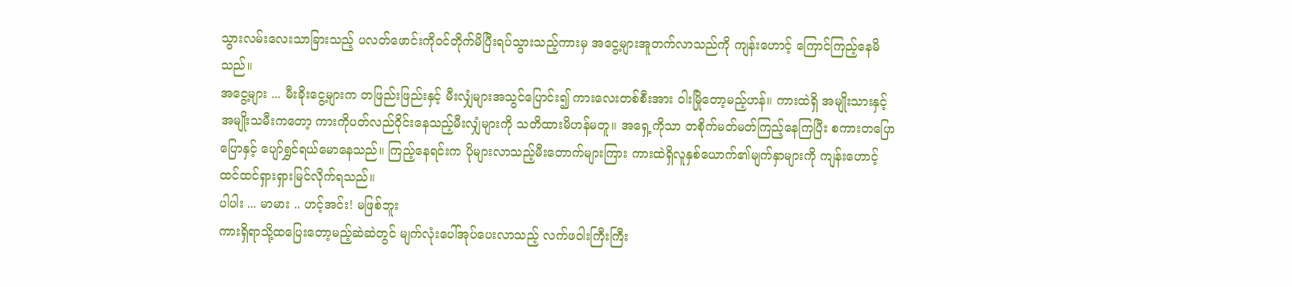သွားလမ်းလေးသာခြားသည့် ပလတ်ဖောင်းကိုဝင်တိုက်မိပြီးရပ်သွားသည့်ကားမှ အငွေ့များအူတက်လာသည်ကို ကျန်းဟောင့် ကြောင်ကြည့်နေမိသည်။
အငွေ့များ ... မီးခိုးငွေ့များက တဖြည်းဖြည်းနှင့် မီးလျှံများအသွင်ပြောင်း၍ ကားလေးတစ်စီးအား ဝါးမြိုတော့မည့်ဟန်။ ကားထဲရှိ အမျိုးသားနှင့်အမျိုးသမီးကတော့ ကားကိုပတ်လည်ဝိုင်းနေသည့်မီးလျှံများကို သတိထားမိဟန်မတူ။ အရှေ့ကိုသာ တစိုက်မတ်မတ်ကြည့်နေကြပြီး စကားတပြောပြောနှင့် ပျော်ရွှင်ရယ်မောနေသည်။ ကြည့်နေရင်းက ပိုများလာသည့်မီးတောက်များကြား ကားထဲရှိလူနှစ်ယောက်၏မျက်နှာများကို ကျန်းဟောင့် ထင်ထင်ရှားရှားမြင်လိုက်ရသည်။
ပါပါး ... မာမား .. ဟင့်အင်း! မဖြစ်ဘူး
ကားရှိရာသို့ထပြေးတော့မည့်ဆဲဆဲတွင် မျက်လုံးပေါ်အုပ်ပေးလာသည့် လက်ဖဝါးကြီးကြီး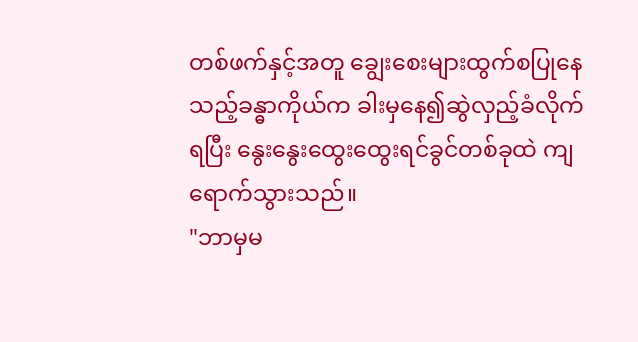တစ်ဖက်နှင့်အတူ ချွေးစေးများထွက်စပြုနေသည့်ခန္ဓာကိုယ်က ခါးမှနေ၍ဆွဲလှည့်ခံလိုက်ရပြီး နွေးနွေးထွေးထွေးရင်ခွင်တစ်ခုထဲ ကျရောက်သွားသည်။
"ဘာမှမ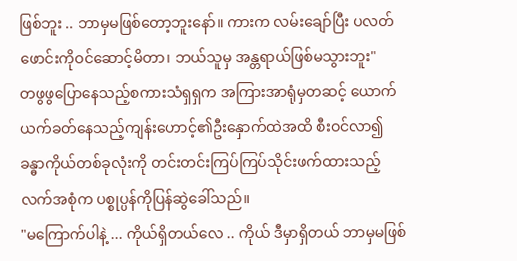ဖြစ်ဘူး .. ဘာမှမဖြစ်တော့ဘူးနော်။ ကားက လမ်းချော်ပြီး ပလတ်ဖောင်းကိုဝင်ဆောင့်မိတာ၊ ဘယ်သူမှ အန္တရာယ်ဖြစ်မသွားဘူး"
တဖွဖွပြောနေသည့်စကားသံရှရှက အကြားအာရုံမှတဆင့် ယောက်ယက်ခတ်နေသည့်ကျန်းဟောင့်၏ဦးနှောက်ထဲအထိ စီးဝင်လာ၍ ခန္ဓာကိုယ်တစ်ခုလုံးကို တင်းတင်းကြပ်ကြပ်သိုင်းဖက်ထားသည့်လက်အစုံက ပစ္စုပ္ပန်ကိုပြန်ဆွဲခေါ်သည်။
"မကြောက်ပါနဲ့ ... ကိုယ်ရှိတယ်လေ .. ကိုယ် ဒီမှာရှိတယ် ဘာမှမဖြစ်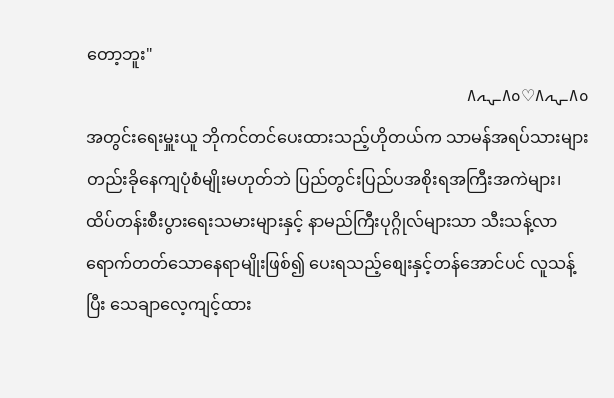တော့ဘူး"
ہ٨ـہہ٨♡ہ٨ـہہ٨
အတွင်းရေးမှူးယူ ဘိုကင်တင်ပေးထားသည့်ဟိုတယ်က သာမန်အရပ်သားများတည်းခိုနေကျပုံစံမျိုးမဟုတ်ဘဲ ပြည်တွင်းပြည်ပအစိုးရအကြီးအကဲများ၊ ထိပ်တန်းစီးပွားရေးသမားများနှင့် နာမည်ကြီးပုဂ္ဂိုလ်များသာ သီးသန့်လာရောက်တတ်သောနေရာမျိုးဖြစ်၍ ပေးရသည့်စျေးနှင့်တန်အောင်ပင် လူသန့်ပြီး သေချာလေ့ကျင့်ထား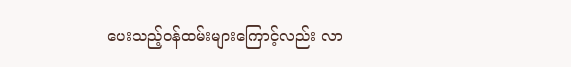ပေးသည့်ဝန်ထမ်းများကြောင့်လည်း လာ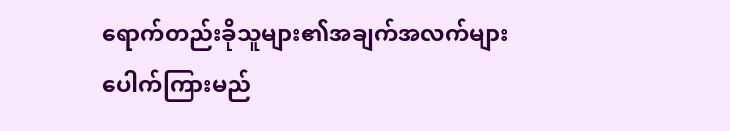ရောက်တည်းခိုသူများ၏အချက်အလက်များ ပေါက်ကြားမည်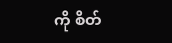ကို စိတ်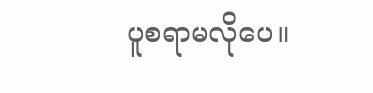ပူစရာမလိုပေ။